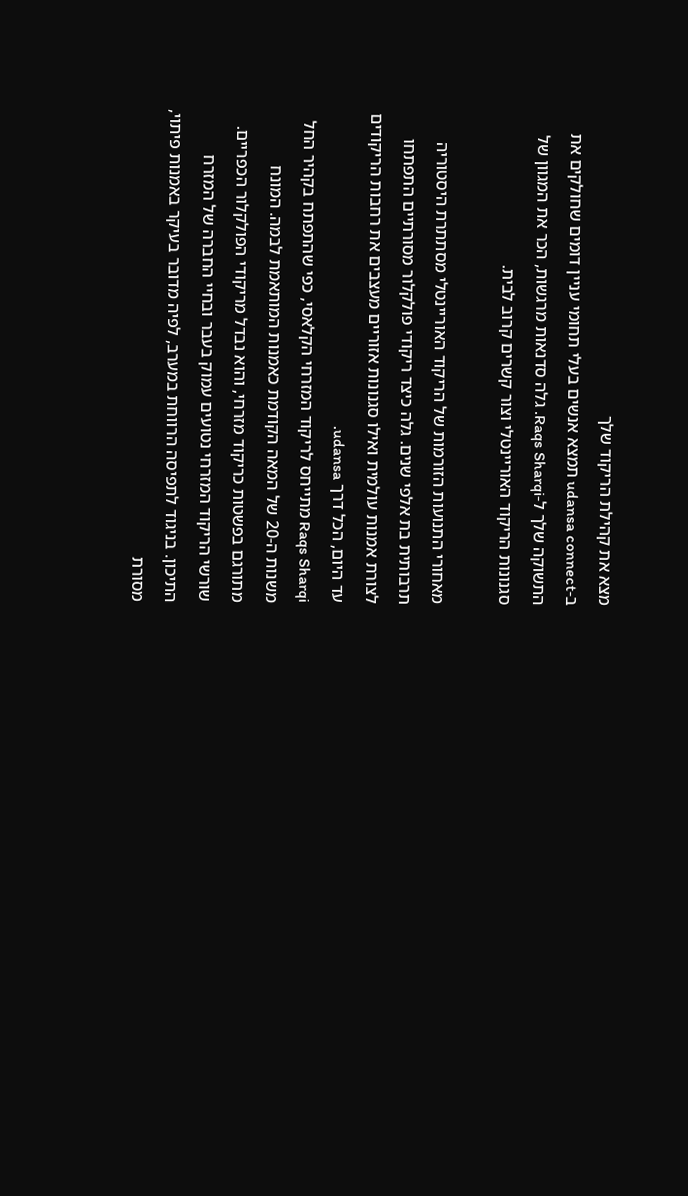מצא את קהילת הריקוד שלך
ב-udansa connect תמצא אנשים בעלי תחומי עניין דומים שחולקים את התשוקה שלך ל-Raqs Sharqi. גלה סדנאות מרגשות, הכר את המגוון של סגנונות הריקוד האוריינטלי וצור קשרים קרוב לבית.

מאחורי התנועות הזורמות של הריקוד האוריינטלי מסתתרת היסטוריה תרבותית בת אלפי שנים. גלה כיצד ריקודי פולקלור מסורתיים התפתחו לצורת אמנות עולמית ואילו סגנונות אזוריים מעצבים את רחבות הריקודים עד היום, הכל דרך udansa.
Raqs Sharqi מתייחס לריקוד המזרחי הקלאסי, כפי שהתפתח בקהיר החל משנות ה-20 של המאה הקודמת כאמנות המותאמת לבמה. המונח מתורגם בפשטות כריקוד מזרחי, והוא נבדל מריקודי הפולקלור הכפריים.
שורשי הריקוד המזרחי נטועים עמוק בעבר ובחיי החברה של המזרח התיכון. בניגוד לתפיסה הרווחת במערב, לפיה מדובר בעיקר באמנות פיתוי, מסורת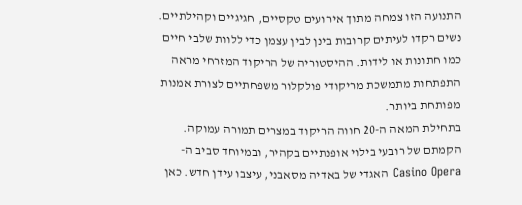התנועה הזו צמחה מתוך אירועים טקסיים, חגיגיים וקהילתיים. נשים רקדו לעיתים קרובות בינן לבין עצמן כדי ללוות שלבי חיים כמו חתונות או לידות. ההיסטוריה של הריקוד המזרחי מראה התפתחות מתמשכת מריקודי פולקלור משפחתיים לצורת אמנות מפותחת ביותר.
בתחילת המאה ה-20 חווה הריקוד במצרים תמורה עמוקה. הקמתם של רובעי בילוי אופנתיים בקהיר, ובמיוחד סביב ה-Casino Opera האגדי של באדיה מסאבני, עיצבו עידן חדש. כאן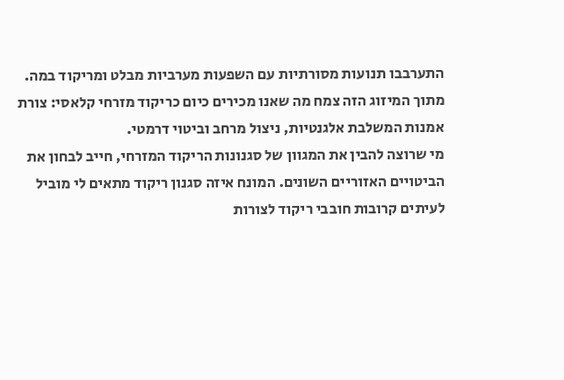התערבבו תנועות מסורתיות עם השפעות מערביות מבלט ומריקוד במה. מתוך המיזוג הזה צמח מה שאנו מכירים כיום כריקוד מזרחי קלאסי: צורת אמנות המשלבת אלגנטיות, ניצול מרחב וביטוי דרמטי.
מי שרוצה להבין את המגוון של סגנונות הריקוד המזרחי, חייב לבחון את הביטויים האזוריים השונים. המונח איזה סגנון ריקוד מתאים לי מוביל לעיתים קרובות חובבי ריקוד לצורות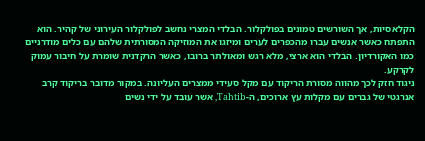הקלאסיות, אך השורשים טמונים בפולקלור. הבלדי המצרי נחשב לפולקלור העירוני של קהיר. הוא התפתח כאשר אנשים עברו מהכפרים לערים ומיזגו את המוזיקה המסורתית שלהם עם כלים מודרניים כמו האקורדיון. הבלדי הוא ארצי, מלא רגש ומאולתר ברובו, כאשר הרקדנית שומרת על חיבור עמוק לקרקע.
ניגוד חזק לכך מהווה מסורת הריקוד עם מקל סעידי ממצרים העליונה. במקור מדובר בריקוד קרב אנרגטי של גברים עם מקלות עץ ארוכים, ה-Tahtib, אשר עובד על ידי נשים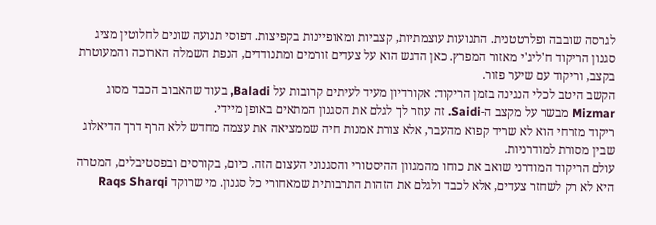לגרסה שובבה ופלרטטנית. התנועות עוצמתיות, קצביות ומאופיינות בקפיצות. דפוסי תנועה שונים לחלוטין מציג סגנון הריקוד ח'ליג'י מאזור המפרץ. כאן הדגש הוא על צעדים זורמים ומתנודדים, הנפת השמלה הארוכה והמעוטרת בקצב, וריקוד עם שיער פזור.
הקשב היטב לכלי הנגינה בזמן הריקוד: אקורדיון מעיד לעיתים קרובות על Baladi, בעוד שהאבוב הכבד מסוג Mizmar מבשר על מקצב ה-Saidi. זה עוזר לך לגלם את הסגנון המתאים באופן מיידי.
ריקוד מזרחי הוא לא שריד קפוא מהעבר, אלא צורת אמנות חיה שממציאה את עצמה מחדש ללא הרף דרך הדיאלוג שבין מסורת למודרניות.
עולם הריקוד המודרני שואב את כוחו מהמגוון ההיסטורי והסגנוני העצום הזה. כיום, בקורסים ובפסטיבלים, המטרה היא לא רק לשחזר צעדים, אלא לכבד ולגלם את הזהות התרבותית שמאחורי כל סגנון. מי שרוקד Raqs Sharqi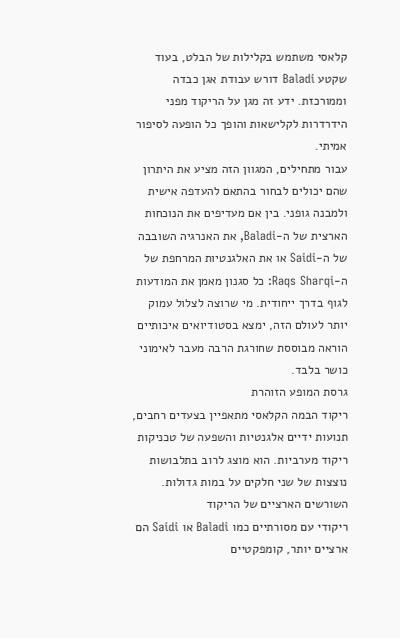קלאסי משתמש בקלילות של הבלט, בעוד שקטע Baladi דורש עבודת אגן כבדה וממורכזת. ידע זה מגן על הריקוד מפני הידרדרות לקלישאות והופך כל הופעה לסיפור אמיתי.
עבור מתחילים, המגוון הזה מציע את היתרון שהם יכולים לבחור בהתאם להעדפה אישית ולמבנה גופני. בין אם מעדיפים את הנוכחות הארצית של ה-Baladi, את האנרגיה השובבה של ה-Saidi או את האלגנטיות המרחפת של ה-Raqs Sharqi: כל סגנון מאמן את המודעות לגוף בדרך ייחודית. מי שרוצה לצלול עמוק יותר לעולם הזה, ימצא בסטודיואים איכותיים הוראה מבוססת שחורגת הרבה מעבר לאימוני כושר בלבד.
גרסת המופע הזוהרת
ריקוד הבמה הקלאסי מתאפיין בצעדים רחבים, תנועות ידיים אלגנטיות והשפעה של טכניקות ריקוד מערביות. הוא מוצג לרוב בתלבושות נוצצות של שני חלקים על במות גדולות.
השורשים הארציים של הריקוד
ריקודי עם מסורתיים כמו Baladi או Saidi הם ארציים יותר, קומפקטיים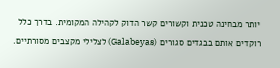יותר מבחינה טכנית וקשורים קשר הדוק לקהילה המקומית. בדרך כלל רוקדים אותם בבגדים סגורים (Galabeyas) לצלילי מקצבים מסורתיים.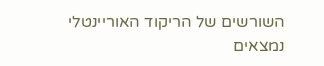השורשים של הריקוד האוריינטלי נמצאים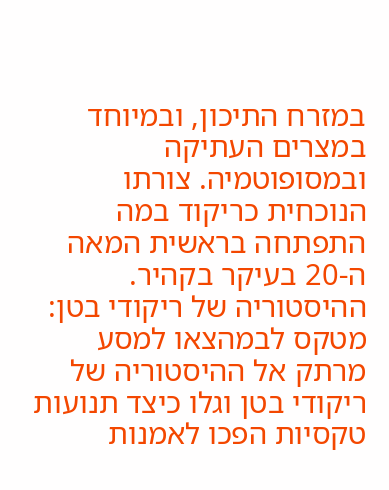במזרח התיכון, ובמיוחד במצרים העתיקה ובמסופוטמיה. צורתו הנוכחית כריקוד במה התפתחה בראשית המאה ה-20 בעיקר בקהיר.
ההיסטוריה של ריקודי בטן: מטקס לבמהצאו למסע מרתק אל ההיסטוריה של ריקודי בטן וגלו כיצד תנועות טקסיות הפכו לאמנות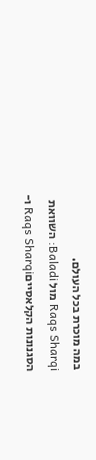במה מוכרת בכל העולם.
Raqs Sharqi מול Baladi: השוואת הסגנונות הקלאסייםRaqs Sharqi ו-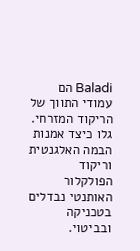Baladi הם עמודי התווך של הריקוד המזרחי. גלו כיצד אמנות הבמה האלגנטית וריקוד הפולקלור האותנטי נבדלים בטכניקה ובביטוי.